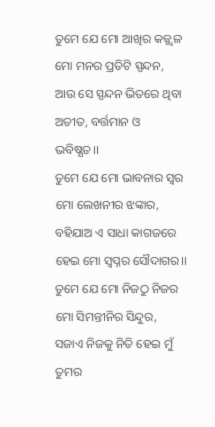ତୁମେ ଯେ ମୋ ଆଖିର କଜ୍ଜ୍ବଳ
ମୋ ମନର ପ୍ରତିଟି ସ୍ପନ୍ଦନ,
ଆଉ ସେ ସ୍ପନ୍ଦନ ଭିତରେ ଥିବା
ଅତୀତ, ବର୍ତ୍ତମାନ ଓ ଭବିଷ୍ଯତ।।
ତୁମେ ଯେ ମୋ ଭାବନାର ସ୍ବର
ମୋ ଲେଖନୀର ଝଙ୍କାର,
ବହିଯାଅ ଏ ସାଧା କାଗଜରେ
ହେଇ ମୋ ସ୍ବପ୍ନର ସୌଦାଗର।।
ତୁମେ ଯେ ମୋ ନିଜଠୁ ନିଜର
ମୋ ସିମନ୍ତୀନିର ସିନ୍ଦୁର,
ସଜାଏ ନିଜକୁ ନିତି ହେଇ ମୁଁ ତୁମର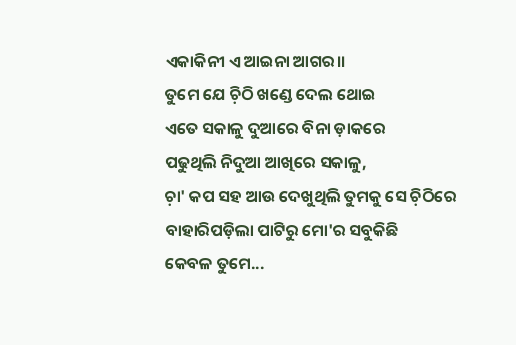ଏକାକିନୀ ଏ ଆଇନା ଆଗର।।
ତୁମେ ଯେ ଚ଼ିଠି ଖଣ୍ଡେ ଦେଲ ଥୋଇ
ଏତେ ସକାଳୁ ଦୁଆରେ ବିନା ଡ଼ାକରେ
ପଢୁଥିଲି ନିଦୁଆ ଆଖିରେ ସକାଳୁ,
ଚ଼ା' କପ ସହ ଆଉ ଦେଖୁଥିଲି ତୁମକୁ ସେ ଚ଼ିଠିରେ
ବାହାରିପଡ଼ିଲା ପାଟିରୁ ମୋ'ର ସବୁକିଛି
କେବଳ ତୁମେ...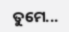ତୁମେ...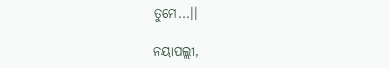ତୁମେ...।।

ନୟାପଲ୍ଲୀ,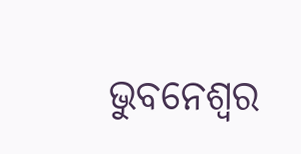ଭୁବନେଶ୍ବର